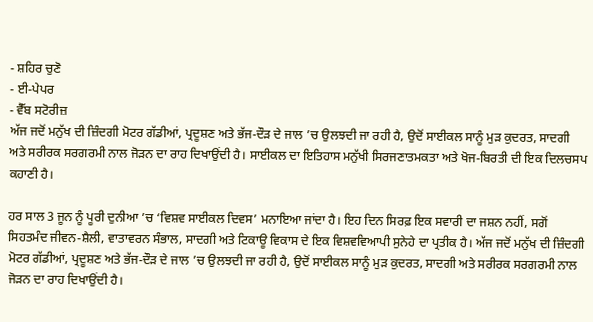- ਸ਼ਹਿਰ ਚੁਣੋ
- ਈ-ਪੇਪਰ
- ਵੈੱਬ ਸਟੋਰੀਜ਼
ਅੱਜ ਜਦੋਂ ਮਨੁੱਖ ਦੀ ਜ਼ਿੰਦਗੀ ਮੋਟਰ ਗੱਡੀਆਂ, ਪ੍ਰਦੂਸ਼ਣ ਅਤੇ ਭੱਜ-ਦੌੜ ਦੇ ਜਾਲ ’ਚ ਉਲਝਦੀ ਜਾ ਰਹੀ ਹੈ, ਉਦੋਂ ਸਾਈਕਲ ਸਾਨੂੰ ਮੁੜ ਕੁਦਰਤ, ਸਾਦਗੀ ਅਤੇ ਸਰੀਰਕ ਸਰਗਰਮੀ ਨਾਲ ਜੋੜਨ ਦਾ ਰਾਹ ਦਿਖਾਉਂਦੀ ਹੈ। ਸਾਈਕਲ ਦਾ ਇਤਿਹਾਸ ਮਨੁੱਖੀ ਸਿਰਜਣਾਤਮਕਤਾ ਅਤੇ ਖੋਜ-ਬਿਰਤੀ ਦੀ ਇਕ ਦਿਲਚਸਪ ਕਹਾਣੀ ਹੈ।

ਹਰ ਸਾਲ 3 ਜੂਨ ਨੂੰ ਪੂਰੀ ਦੁਨੀਆ ’ਚ ‘ਵਿਸ਼ਵ ਸਾਈਕਲ ਦਿਵਸ’ ਮਨਾਇਆ ਜਾਂਦਾ ਹੈ। ਇਹ ਦਿਨ ਸਿਰਫ਼ ਇਕ ਸਵਾਰੀ ਦਾ ਜਸ਼ਨ ਨਹੀਂ, ਸਗੋਂ ਸਿਹਤਮੰਦ ਜੀਵਨ-ਸ਼ੈਲੀ, ਵਾਤਾਵਰਨ ਸੰਭਾਲ, ਸਾਦਗੀ ਅਤੇ ਟਿਕਾਊ ਵਿਕਾਸ ਦੇ ਇਕ ਵਿਸ਼ਵਵਿਆਪੀ ਸੁਨੇਹੇ ਦਾ ਪ੍ਰਤੀਕ ਹੈ। ਅੱਜ ਜਦੋਂ ਮਨੁੱਖ ਦੀ ਜ਼ਿੰਦਗੀ ਮੋਟਰ ਗੱਡੀਆਂ, ਪ੍ਰਦੂਸ਼ਣ ਅਤੇ ਭੱਜ-ਦੌੜ ਦੇ ਜਾਲ ’ਚ ਉਲਝਦੀ ਜਾ ਰਹੀ ਹੈ, ਉਦੋਂ ਸਾਈਕਲ ਸਾਨੂੰ ਮੁੜ ਕੁਦਰਤ, ਸਾਦਗੀ ਅਤੇ ਸਰੀਰਕ ਸਰਗਰਮੀ ਨਾਲ ਜੋੜਨ ਦਾ ਰਾਹ ਦਿਖਾਉਂਦੀ ਹੈ।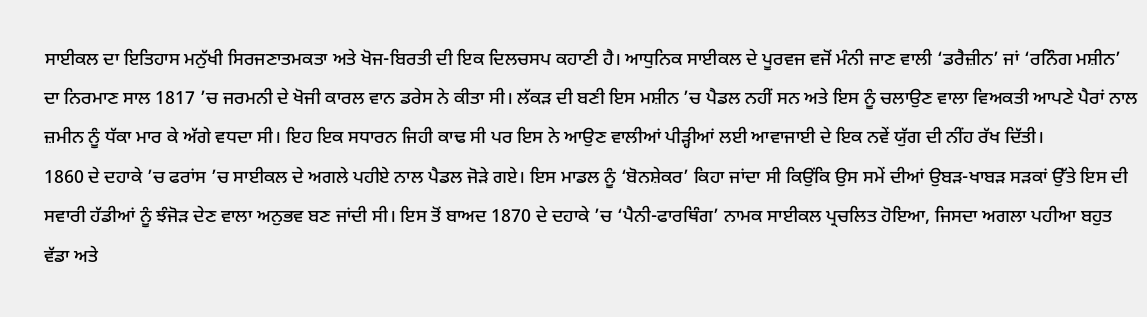ਸਾਈਕਲ ਦਾ ਇਤਿਹਾਸ ਮਨੁੱਖੀ ਸਿਰਜਣਾਤਮਕਤਾ ਅਤੇ ਖੋਜ-ਬਿਰਤੀ ਦੀ ਇਕ ਦਿਲਚਸਪ ਕਹਾਣੀ ਹੈ। ਆਧੁਨਿਕ ਸਾਈਕਲ ਦੇ ਪੂਰਵਜ ਵਜੋਂ ਮੰਨੀ ਜਾਣ ਵਾਲੀ ‘ਡਰੈਜ਼ੀਨ’ ਜਾਂ ‘ਰਨਿੰਗ ਮਸ਼ੀਨ’ ਦਾ ਨਿਰਮਾਣ ਸਾਲ 1817 ’ਚ ਜਰਮਨੀ ਦੇ ਖੋਜੀ ਕਾਰਲ ਵਾਨ ਡਰੇਸ ਨੇ ਕੀਤਾ ਸੀ। ਲੱਕੜ ਦੀ ਬਣੀ ਇਸ ਮਸ਼ੀਨ ’ਚ ਪੈਡਲ ਨਹੀਂ ਸਨ ਅਤੇ ਇਸ ਨੂੰ ਚਲਾਉਣ ਵਾਲਾ ਵਿਅਕਤੀ ਆਪਣੇ ਪੈਰਾਂ ਨਾਲ ਜ਼ਮੀਨ ਨੂੰ ਧੱਕਾ ਮਾਰ ਕੇ ਅੱਗੇ ਵਧਦਾ ਸੀ। ਇਹ ਇਕ ਸਧਾਰਨ ਜਿਹੀ ਕਾਢ ਸੀ ਪਰ ਇਸ ਨੇ ਆਉਣ ਵਾਲੀਆਂ ਪੀੜ੍ਹੀਆਂ ਲਈ ਆਵਾਜਾਈ ਦੇ ਇਕ ਨਵੇਂ ਯੁੱਗ ਦੀ ਨੀਂਹ ਰੱਖ ਦਿੱਤੀ।
1860 ਦੇ ਦਹਾਕੇ ’ਚ ਫਰਾਂਸ ’ਚ ਸਾਈਕਲ ਦੇ ਅਗਲੇ ਪਹੀਏ ਨਾਲ ਪੈਡਲ ਜੋੜੇ ਗਏ। ਇਸ ਮਾਡਲ ਨੂੰ ‘ਬੋਨਸ਼ੇਕਰ’ ਕਿਹਾ ਜਾਂਦਾ ਸੀ ਕਿਉਂਕਿ ਉਸ ਸਮੇਂ ਦੀਆਂ ਉਬੜ-ਖਾਬੜ ਸੜਕਾਂ ਉੱਤੇ ਇਸ ਦੀ ਸਵਾਰੀ ਹੱਡੀਆਂ ਨੂੰ ਝੰਜੋੜ ਦੇਣ ਵਾਲਾ ਅਨੁਭਵ ਬਣ ਜਾਂਦੀ ਸੀ। ਇਸ ਤੋਂ ਬਾਅਦ 1870 ਦੇ ਦਹਾਕੇ ’ਚ ‘ਪੈਨੀ-ਫਾਰਥਿੰਗ’ ਨਾਮਕ ਸਾਈਕਲ ਪ੍ਰਚਲਿਤ ਹੋਇਆ, ਜਿਸਦਾ ਅਗਲਾ ਪਹੀਆ ਬਹੁਤ ਵੱਡਾ ਅਤੇ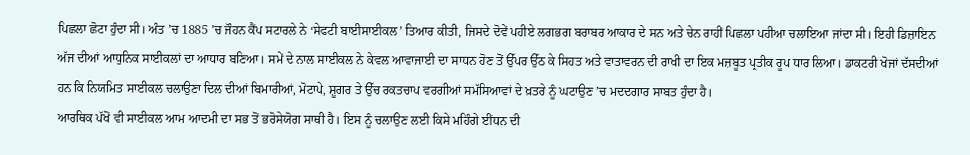ਪਿਛਲਾ ਛੋਟਾ ਹੁੰਦਾ ਸੀ। ਅੰਤ ’ਚ 1885 ’ਚ ਜੌਹਨ ਕੈਂਪ ਸਟਾਰਲੇ ਨੇ ‘ਸੇਫਟੀ ਬਾਈਸਾਈਕਲ’ ਤਿਆਰ ਕੀਤੀ, ਜਿਸਦੇ ਦੋਵੇਂ ਪਹੀਏ ਲਗਭਗ ਬਰਾਬਰ ਆਕਾਰ ਦੇ ਸਨ ਅਤੇ ਚੇਨ ਰਾਹੀਂ ਪਿਛਲਾ ਪਹੀਆ ਚਲਾਇਆ ਜਾਂਦਾ ਸੀ। ਇਹੀ ਡਿਜ਼ਾਇਨ ਅੱਜ ਦੀਆਂ ਆਧੁਨਿਕ ਸਾਈਕਲਾਂ ਦਾ ਆਧਾਰ ਬਣਿਆ। ਸਮੇਂ ਦੇ ਨਾਲ ਸਾਈਕਲ ਨੇ ਕੇਵਲ ਆਵਾਜਾਈ ਦਾ ਸਾਧਨ ਹੋਣ ਤੋਂ ਉੱਪਰ ਉੱਠ ਕੇ ਸਿਹਤ ਅਤੇ ਵਾਤਾਵਰਨ ਦੀ ਰਾਖੀ ਦਾ ਇਕ ਮਜ਼ਬੂਤ ਪ੍ਰਤੀਕ ਰੂਪ ਧਾਰ ਲਿਆ। ਡਾਕਟਰੀ ਖੋਜਾਂ ਦੱਸਦੀਆਂ ਹਨ ਕਿ ਨਿਯਮਿਤ ਸਾਈਕਲ ਚਲਾਉਣਾ ਦਿਲ ਦੀਆਂ ਬਿਮਾਰੀਆਂ, ਮੋਟਾਪੇ, ਸ਼ੂਗਰ ਤੇ ਉੱਚ ਰਕਤਚਾਪ ਵਰਗੀਆਂ ਸਮੱਸਿਆਵਾਂ ਦੇ ਖ਼ਤਰੇ ਨੂੰ ਘਟਾਉਣ ’ਚ ਮਦਦਗਾਰ ਸਾਬਤ ਹੁੰਦਾ ਹੈ।
ਆਰਥਿਕ ਪੱਖੋਂ ਵੀ ਸਾਈਕਲ ਆਮ ਆਦਮੀ ਦਾ ਸਭ ਤੋਂ ਭਰੋਸੇਯੋਗ ਸਾਥੀ ਹੈ। ਇਸ ਨੂੰ ਚਲਾਉਣ ਲਈ ਕਿਸੇ ਮਹਿੰਗੇ ਈਂਧਨ ਦੀ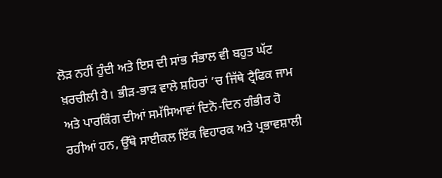ਲੋੜ ਨਹੀਂ ਹੁੰਦੀ ਅਤੇ ਇਸ ਦੀ ਸਾਂਭ ਸੰਭਾਲ ਵੀ ਬਹੁਤ ਘੱਟ ਖ਼ਰਚੀਲੀ ਹੈ। ਭੀੜ-ਭਾੜ ਵਾਲੇ ਸ਼ਹਿਰਾਂ ’ਚ ਜਿੱਥੇ ਟ੍ਰੈਫਿਕ ਜਾਮ ਅਤੇ ਪਾਰਕਿੰਗ ਦੀਆਂ ਸਮੱਸਿਆਵਾਂ ਦਿਨੋ-ਦਿਨ ਗੰਭੀਰ ਹੋ ਰਹੀਆਂ ਹਨ, ਉੱਥੇ ਸਾਈਕਲ ਇੱਕ ਵਿਹਾਰਕ ਅਤੇ ਪ੍ਰਭਾਵਸ਼ਾਲੀ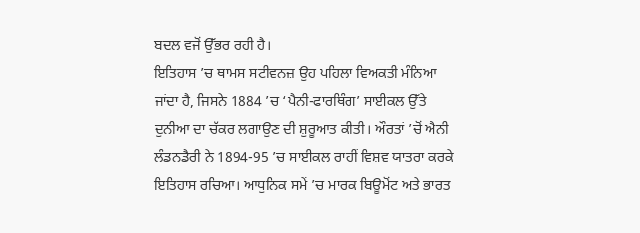ਬਦਲ ਵਜੋਂ ਉੱਭਰ ਰਹੀ ਹੈ।
ਇਤਿਹਾਸ ’ਚ ਥਾਮਸ ਸਟੀਵਨਜ਼ ਉਹ ਪਹਿਲਾ ਵਿਅਕਤੀ ਮੰਨਿਆ ਜਾਂਦਾ ਹੈ, ਜਿਸਨੇ 1884 ’ਚ ‘ਪੈਨੀ-ਫਾਰਥਿੰਗ’ ਸਾਈਕਲ ਉੱਤੇ ਦੁਨੀਆ ਦਾ ਚੱਕਰ ਲਗਾਉਣ ਦੀ ਸ਼ੁਰੂਆਤ ਕੀਤੀ। ਔਰਤਾਂ ’ਚੋਂ ਐਨੀ ਲੰਡਨਡੈਰੀ ਨੇ 1894-95 ’ਚ ਸਾਈਕਲ ਰਾਹੀਂ ਵਿਸ਼ਵ ਯਾਤਰਾ ਕਰਕੇ ਇਤਿਹਾਸ ਰਚਿਆ। ਆਧੁਨਿਕ ਸਮੇਂ ’ਚ ਮਾਰਕ ਬਿਊਮੋਂਟ ਅਤੇ ਭਾਰਤ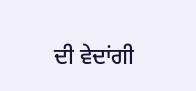ਦੀ ਵੇਦਾਂਗੀ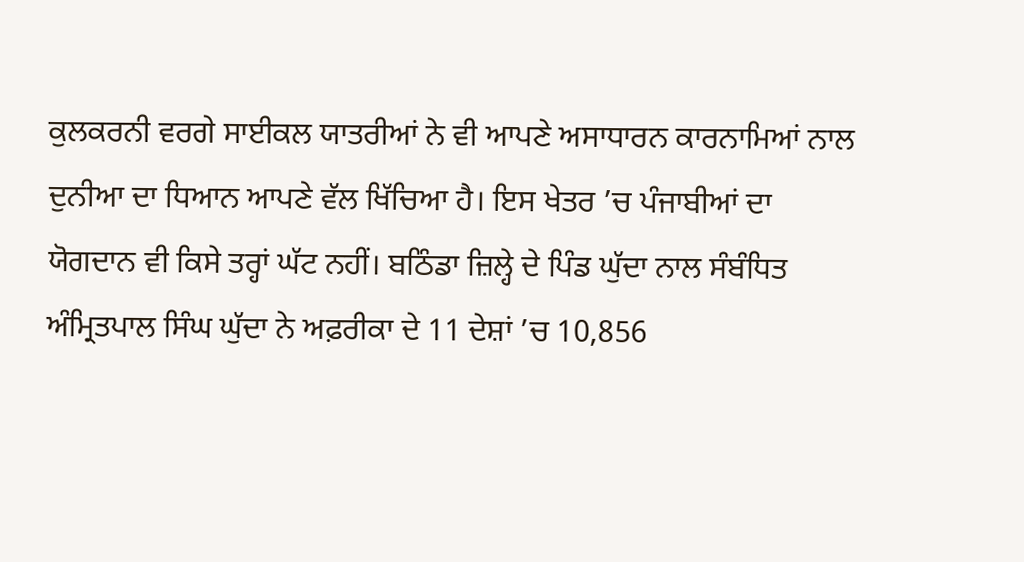ਕੁਲਕਰਨੀ ਵਰਗੇ ਸਾਈਕਲ ਯਾਤਰੀਆਂ ਨੇ ਵੀ ਆਪਣੇ ਅਸਾਧਾਰਨ ਕਾਰਨਾਮਿਆਂ ਨਾਲ ਦੁਨੀਆ ਦਾ ਧਿਆਨ ਆਪਣੇ ਵੱਲ ਖਿੱਚਿਆ ਹੈ। ਇਸ ਖੇਤਰ ’ਚ ਪੰਜਾਬੀਆਂ ਦਾ ਯੋਗਦਾਨ ਵੀ ਕਿਸੇ ਤਰ੍ਹਾਂ ਘੱਟ ਨਹੀਂ। ਬਠਿੰਡਾ ਜ਼ਿਲ੍ਹੇ ਦੇ ਪਿੰਡ ਘੁੱਦਾ ਨਾਲ ਸੰਬੰਧਿਤ ਅੰਮ੍ਰਿਤਪਾਲ ਸਿੰਘ ਘੁੱਦਾ ਨੇ ਅਫ਼ਰੀਕਾ ਦੇ 11 ਦੇਸ਼ਾਂ ’ਚ 10,856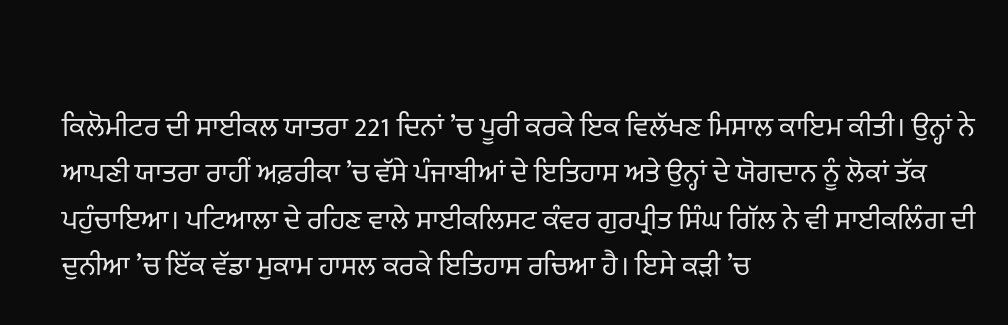ਕਿਲੋਮੀਟਰ ਦੀ ਸਾਈਕਲ ਯਾਤਰਾ 221 ਦਿਨਾਂ ’ਚ ਪੂਰੀ ਕਰਕੇ ਇਕ ਵਿਲੱਖਣ ਮਿਸਾਲ ਕਾਇਮ ਕੀਤੀ। ਉਨ੍ਹਾਂ ਨੇ ਆਪਣੀ ਯਾਤਰਾ ਰਾਹੀਂ ਅਫ਼ਰੀਕਾ ’ਚ ਵੱਸੇ ਪੰਜਾਬੀਆਂ ਦੇ ਇਤਿਹਾਸ ਅਤੇ ਉਨ੍ਹਾਂ ਦੇ ਯੋਗਦਾਨ ਨੂੰ ਲੋਕਾਂ ਤੱਕ ਪਹੁੰਚਾਇਆ। ਪਟਿਆਲਾ ਦੇ ਰਹਿਣ ਵਾਲੇ ਸਾਈਕਲਿਸਟ ਕੰਵਰ ਗੁਰਪ੍ਰੀਤ ਸਿੰਘ ਗਿੱਲ ਨੇ ਵੀ ਸਾਈਕਲਿੰਗ ਦੀ ਦੁਨੀਆ ’ਚ ਇੱਕ ਵੱਡਾ ਮੁਕਾਮ ਹਾਸਲ ਕਰਕੇ ਇਤਿਹਾਸ ਰਚਿਆ ਹੈ। ਇਸੇ ਕੜੀ ’ਚ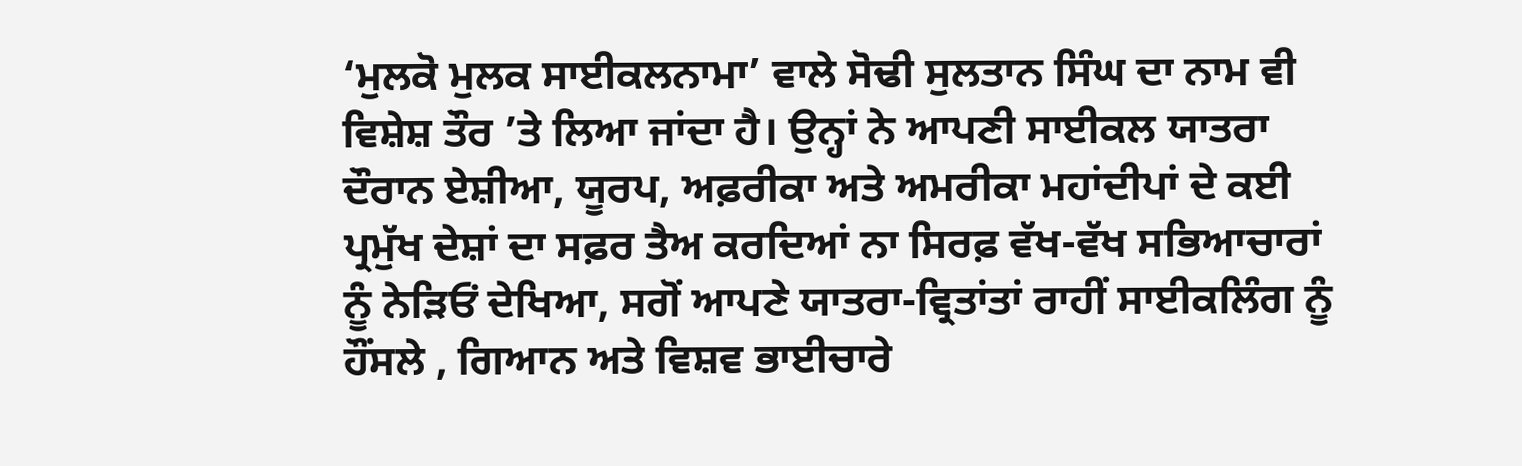‘ਮੁਲਕੋ ਮੁਲਕ ਸਾਈਕਲਨਾਮਾ’ ਵਾਲੇ ਸੋਢੀ ਸੁਲਤਾਨ ਸਿੰਘ ਦਾ ਨਾਮ ਵੀ ਵਿਸ਼ੇਸ਼ ਤੌਰ ’ਤੇ ਲਿਆ ਜਾਂਦਾ ਹੈ। ਉਨ੍ਹਾਂ ਨੇ ਆਪਣੀ ਸਾਈਕਲ ਯਾਤਰਾ ਦੌਰਾਨ ਏਸ਼ੀਆ, ਯੂਰਪ, ਅਫ਼ਰੀਕਾ ਅਤੇ ਅਮਰੀਕਾ ਮਹਾਂਦੀਪਾਂ ਦੇ ਕਈ ਪ੍ਰਮੁੱਖ ਦੇਸ਼ਾਂ ਦਾ ਸਫ਼ਰ ਤੈਅ ਕਰਦਿਆਂ ਨਾ ਸਿਰਫ਼ ਵੱਖ-ਵੱਖ ਸਭਿਆਚਾਰਾਂ ਨੂੰ ਨੇੜਿਓਂ ਦੇਖਿਆ, ਸਗੋਂ ਆਪਣੇ ਯਾਤਰਾ-ਵ੍ਰਿਤਾਂਤਾਂ ਰਾਹੀਂ ਸਾਈਕਲਿੰਗ ਨੂੰ ਹੌਂਸਲੇ , ਗਿਆਨ ਅਤੇ ਵਿਸ਼ਵ ਭਾਈਚਾਰੇ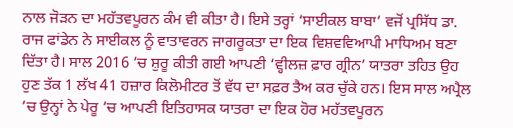ਨਾਲ ਜੋੜਨ ਦਾ ਮਹੱਤਵਪੂਰਨ ਕੰਮ ਵੀ ਕੀਤਾ ਹੈ। ਇਸੇ ਤਰ੍ਹਾਂ ‘ਸਾਈਕਲ ਬਾਬਾ’ ਵਜੋਂ ਪ੍ਰਸਿੱਧ ਡਾ. ਰਾਜ ਫਾਂਡੇਨ ਨੇ ਸਾਈਕਲ ਨੂੰ ਵਾਤਾਵਰਨ ਜਾਗਰੂਕਤਾ ਦਾ ਇਕ ਵਿਸ਼ਵਵਿਆਪੀ ਮਾਧਿਅਮ ਬਣਾ ਦਿੱਤਾ ਹੈ। ਸਾਲ 2016 ’ਚ ਸ਼ੁਰੂ ਕੀਤੀ ਗਈ ਆਪਣੀ ‘ਵ੍ਹੀਲਜ਼ ਫ਼ਾਰ ਗ੍ਰੀਨ’ ਯਾਤਰਾ ਤਹਿਤ ਉਹ ਹੁਣ ਤੱਕ 1 ਲੱਖ 41 ਹਜ਼ਾਰ ਕਿਲੋਮੀਟਰ ਤੋਂ ਵੱਧ ਦਾ ਸਫ਼ਰ ਤੈਅ ਕਰ ਚੁੱਕੇ ਹਨ। ਇਸ ਸਾਲ ਅਪ੍ਰੈਲ ’ਚ ਉਨ੍ਹਾਂ ਨੇ ਪੇਰੂ ’ਚ ਆਪਣੀ ਇਤਿਹਾਸਕ ਯਾਤਰਾ ਦਾ ਇਕ ਹੋਰ ਮਹੱਤਵਪੂਰਨ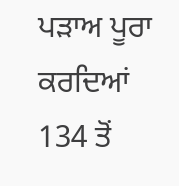ਪੜਾਅ ਪੂਰਾ ਕਰਦਿਆਂ 134 ਤੋਂ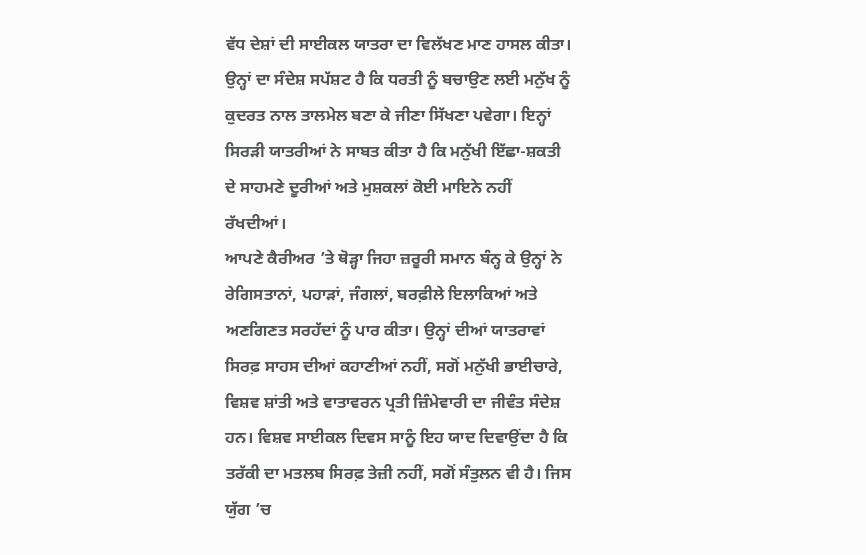ਵੱਧ ਦੇਸ਼ਾਂ ਦੀ ਸਾਈਕਲ ਯਾਤਰਾ ਦਾ ਵਿਲੱਖਣ ਮਾਣ ਹਾਸਲ ਕੀਤਾ। ਉਨ੍ਹਾਂ ਦਾ ਸੰਦੇਸ਼ ਸਪੱਸ਼ਟ ਹੈ ਕਿ ਧਰਤੀ ਨੂੰ ਬਚਾਉਣ ਲਈ ਮਨੁੱਖ ਨੂੰ ਕੁਦਰਤ ਨਾਲ ਤਾਲਮੇਲ ਬਣਾ ਕੇ ਜੀਣਾ ਸਿੱਖਣਾ ਪਵੇਗਾ। ਇਨ੍ਹਾਂ ਸਿਰੜੀ ਯਾਤਰੀਆਂ ਨੇ ਸਾਬਤ ਕੀਤਾ ਹੈ ਕਿ ਮਨੁੱਖੀ ਇੱਛਾ-ਸ਼ਕਤੀ ਦੇ ਸਾਹਮਣੇ ਦੂਰੀਆਂ ਅਤੇ ਮੁਸ਼ਕਲਾਂ ਕੋਈ ਮਾਇਨੇ ਨਹੀਂ ਰੱਖਦੀਆਂ।
ਆਪਣੇ ਕੈਰੀਅਰ ’ਤੇ ਥੋੜ੍ਹਾ ਜਿਹਾ ਜ਼ਰੂਰੀ ਸਮਾਨ ਬੰਨ੍ਹ ਕੇ ਉਨ੍ਹਾਂ ਨੇ ਰੇਗਿਸਤਾਨਾਂ, ਪਹਾੜਾਂ, ਜੰਗਲਾਂ, ਬਰਫ਼ੀਲੇ ਇਲਾਕਿਆਂ ਅਤੇ ਅਣਗਿਣਤ ਸਰਹੱਦਾਂ ਨੂੰ ਪਾਰ ਕੀਤਾ। ਉਨ੍ਹਾਂ ਦੀਆਂ ਯਾਤਰਾਵਾਂ ਸਿਰਫ਼ ਸਾਹਸ ਦੀਆਂ ਕਹਾਣੀਆਂ ਨਹੀਂ, ਸਗੋਂ ਮਨੁੱਖੀ ਭਾਈਚਾਰੇ, ਵਿਸ਼ਵ ਸ਼ਾਂਤੀ ਅਤੇ ਵਾਤਾਵਰਨ ਪ੍ਰਤੀ ਜ਼ਿੰਮੇਵਾਰੀ ਦਾ ਜੀਵੰਤ ਸੰਦੇਸ਼ ਹਨ। ਵਿਸ਼ਵ ਸਾਈਕਲ ਦਿਵਸ ਸਾਨੂੰ ਇਹ ਯਾਦ ਦਿਵਾਉਂਦਾ ਹੈ ਕਿ ਤਰੱਕੀ ਦਾ ਮਤਲਬ ਸਿਰਫ਼ ਤੇਜ਼ੀ ਨਹੀਂ, ਸਗੋਂ ਸੰਤੁਲਨ ਵੀ ਹੈ। ਜਿਸ ਯੁੱਗ ’ਚ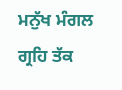ਮਨੁੱਖ ਮੰਗਲ ਗ੍ਰਹਿ ਤੱਕ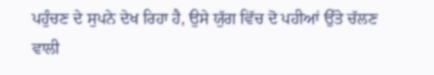ਪਹੁੰਚਣ ਦੇ ਸੁਪਨੇ ਦੇਖ ਰਿਹਾ ਹੈ, ਉਸੇ ਯੁੱਗ ਵਿੱਚ ਦੋ ਪਹੀਆਂ ਉੱਤੇ ਚੱਲਣ ਵਾਲੀ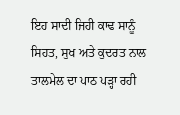ਇਹ ਸਾਦੀ ਜਿਹੀ ਕਾਢ ਸਾਨੂੰ ਸਿਹਤ, ਸੁਖ ਅਤੇ ਕੁਦਰਤ ਨਾਲ ਤਾਲਮੇਲ ਦਾ ਪਾਠ ਪੜ੍ਹਾ ਰਹੀ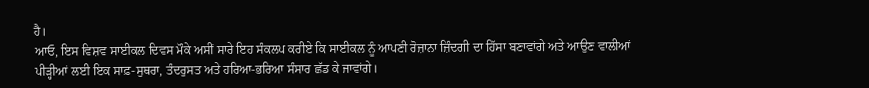ਹੈ।
ਆਓ, ਇਸ ਵਿਸ਼ਵ ਸਾਈਕਲ ਦਿਵਸ ਮੌਕੇ ਅਸੀਂ ਸਾਰੇ ਇਹ ਸੰਕਲਪ ਕਰੀਏ ਕਿ ਸਾਈਕਲ ਨੂੰ ਆਪਣੀ ਰੋਜ਼ਾਨਾ ਜ਼ਿੰਦਗੀ ਦਾ ਹਿੱਸਾ ਬਣਾਵਾਂਗੇ ਅਤੇ ਆਉਣ ਵਾਲੀਆਂ ਪੀੜ੍ਹੀਆਂ ਲਈ ਇਕ ਸਾਫ਼-ਸੁਥਰਾ, ਤੰਦਰੁਸਤ ਅਤੇ ਹਰਿਆ-ਭਰਿਆ ਸੰਸਾਰ ਛੱਡ ਕੇ ਜਾਵਾਂਗੇ।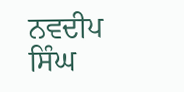ਨਵਦੀਪ ਸਿੰਘ